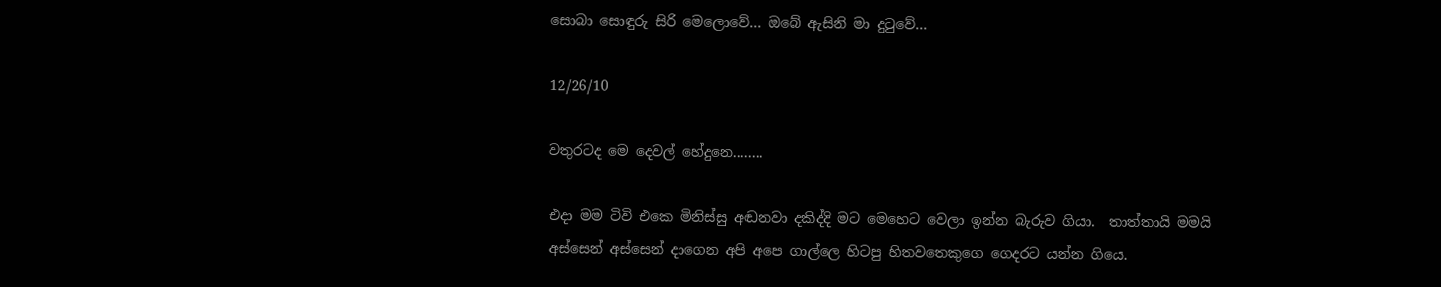සොබා සොඳුරු සිරි මෙලොවේ... ඔබේ ඇසිනි මා දුටුවේ...

12/26/10

වතුරටද මෙ දෙවල් හේදුනෙ........

එදා මම ටිවි එකෙ මිනිස්සු අඬනවා දකිද්දි මට මෙහෙට වෙලා ඉන්න බැරුව ගියා.  තාත්තායි මමයි අස්සෙන් අස්සෙන් දාගෙන අපි අපෙ ගාල්ලෙ හිටපු හිතවතෙකුගෙ ගෙදරට යන්න ගියෙ.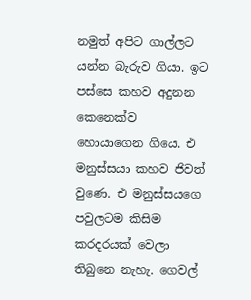නමුත් අපිට ගාල්ලට යන්න බැරුව ගියා. ඉට පස්සෙ කහව අදුනන කෙනෙක්ව හොයාගෙන ගියෙ. එ මනුස්සයා කහව ජිවත් වුණෙ. එ මනුස්සයගෙ පවුලටම කිසිම කරදරයක් වෙලා තිබුනෙ නැහැ. ගෙවල්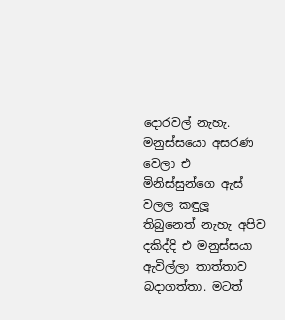දොරවල් නැහැ. මනුස්සයො අසරණ වෙලා එ මිනිස්සුන්ගෙ ඇස් වලල කඳුලූ තිබුනෙත් නැහැ අපිව දකිද්දි එ මනුස්සයා ඇවිල්ලා තාත්තාව බදාගත්තා. මටත්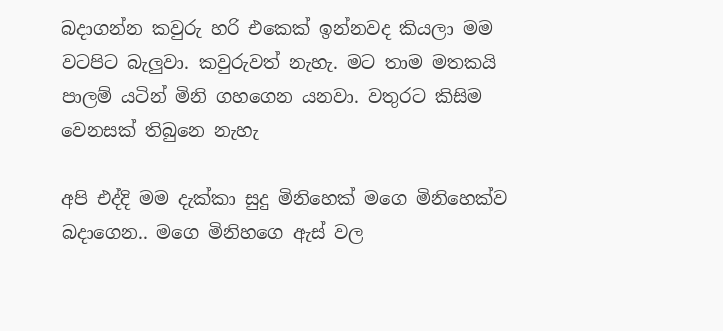බදාගන්න කවුරු හරි එකෙක් ඉන්නවද කියලා මම වටපිට බැලුවා. කවුරුවත් නැහැ. මට තාම මතකයි පාලම් යටින් මිනි ගහගෙන යනවා. වතුරට කිසිම වෙනසක් තිබුනෙ නැහැ

අපි එද්දි මම දැක්කා සුදු මිනිහෙක් මගෙ මිනිහෙක්ව බදාගෙන.. මගෙ මිනිහගෙ ඇස් වල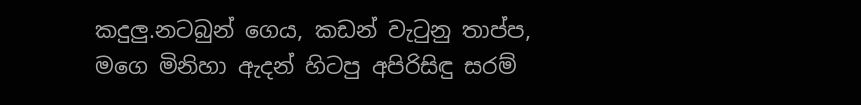කදුලු.නටබුන් ගෙය, කඩන් වැටුනු තාප්ප, මගෙ මිනිහා ඇදන් හිටපු අපිරිසිඳු සරම්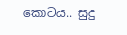කොටය.. සුදු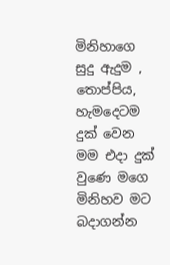මිනිහාගෙ සුදු ඇදුම , තොප්පිය, හැමදෙටම දුක් වෙන මම එදා දුක් වුණෙ මගෙ මිනිහව මට බදාගන්න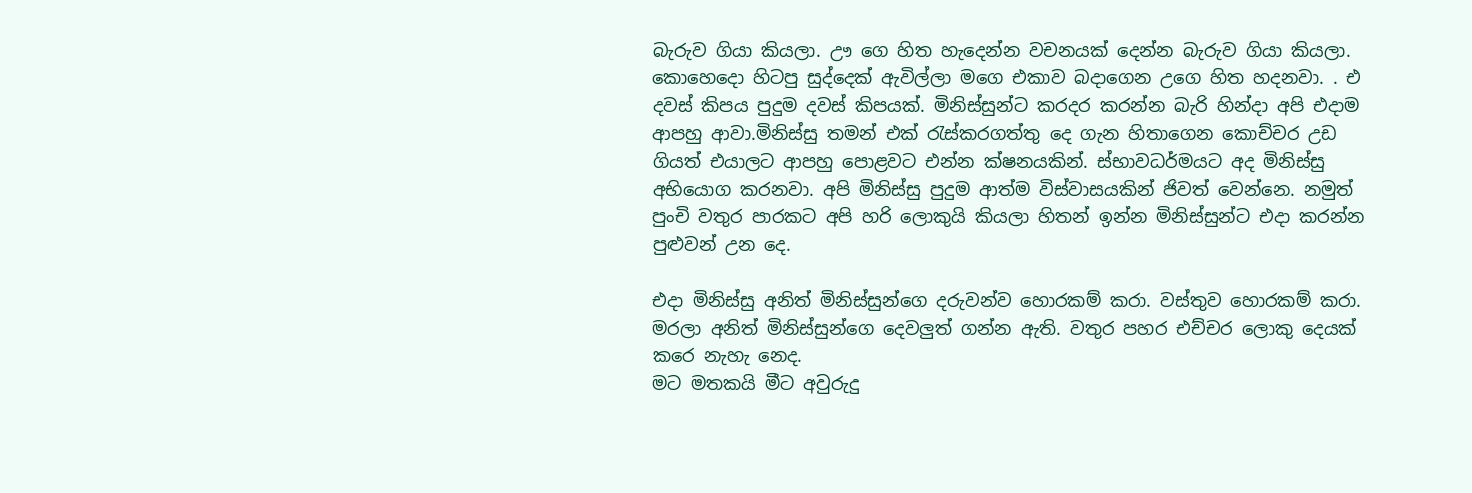බැරුව ගියා කියලා. ඌ ගෙ හිත හැදෙන්න වචනයක් දෙන්න බැරුව ගියා කියලා. කොහෙදො හිටපු සුද්දෙක් ඇවිල්ලා මගෙ එකාව බදාගෙන උගෙ හිත හදනවා. . එ දවස් කිපය පුදුම දවස් කිපයක්. මිනිස්සුන්ට කරදර කරන්න බැරි හින්දා අපි එදාම ආපහු ආවා.මිනිස්සු තමන් එක් රැස්කරගත්තු දෙ ගැන හිතාගෙන කොච්චර උඩ ගියත් එයාලට ආපහු පොළවට එන්න ක්ෂනයකින්. ස්භාවධර්මයට අද මිනිස්සු අභියොග කරනවා. අපි මිනිස්සු පුදුම ආත්ම විස්වාසයකින් ජිවත් වෙන්නෙ. නමුත් පුංචි වතුර පාරකට අපි හරි ලොකුයි කියලා හිතන් ඉන්න මිනිස්සුන්ට එදා කරන්න පුළුවන් උන දෙ.

එදා මිනිස්සු අනිත් මිනිස්සුන්ගෙ දරුවන්ව හොරකම් කරා. වස්තුව හොරකම් කරා. මරලා අනිත් මිනිස්සුන්ගෙ දෙවලුත් ගන්න ඇති. වතුර පහර එච්චර ලොකු දෙයක් කරෙ නැහැ නෙද.
මට මතකයි මීට අවුරුදු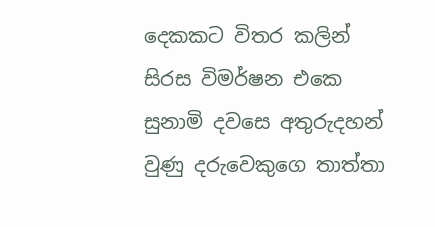දෙකකට විතර කලින් සිරස විමර්ෂන එකෙ සුනාමි දවසෙ අතුරුදහන් වුණු දරුවෙකුගෙ තාත්තා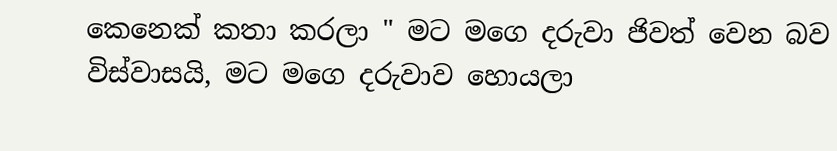කෙනෙක් කතා කරලා " මට මගෙ දරුවා ජිවත් වෙන බව විස්වාසයි, මට මගෙ දරුවාව හොයලා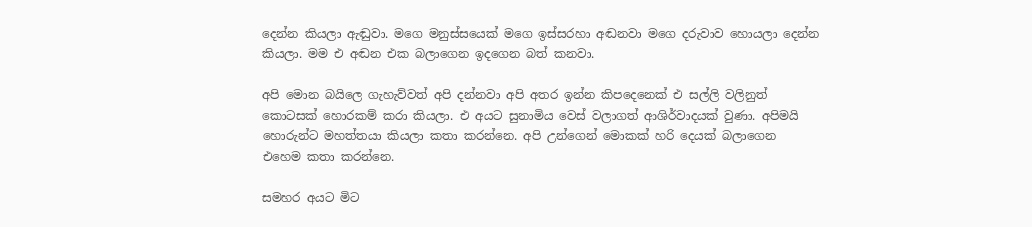දෙන්න කියලා ඇඬුවා. මගෙ මනුස්සයෙක් මගෙ ඉස්සරහා අඬනවා මගෙ දරුවාව හොයලා දෙන්න කියලා. මම එ අඬන එක බලාගෙන ඉදගෙන බත් කනවා.

අපි මොන බයිලෙ ගැහැව්වත් අපි දන්නවා අපි අතර ඉන්න කිපදෙනෙක් එ සල්ලි වලිනුත් කොටසක් හොරකම් කරා කියලා. එ අයට සුනාමිය වෙස් වලාගත් ආශිර්වාදයක් වුණා. අපිමයි හොරුන්ට මහත්තයා කියලා කතා කරන්නෙ. අපි උන්ගෙන් මොකක් හරි දෙයක් බලාගෙන එහෙම කතා කරන්නෙ.

සමහර අයට මිට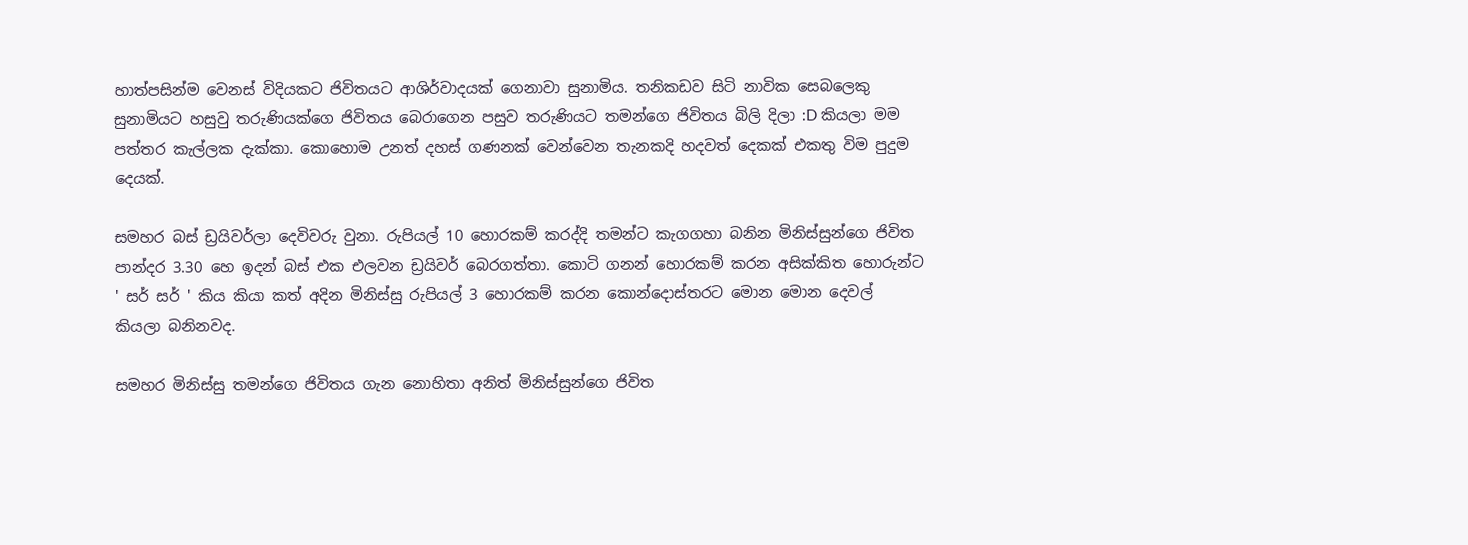හාත්පසින්ම වෙනස් විදියකට ජිවිතයට ආශිර්වාදයක් ගෙනාවා සුනාමිය. තනිකඩව සිටි නාවික සෙබලෙකු සුනාමියට හසුවු තරුණියක්ගෙ ජිවිතය බෙරාගෙන පසුව තරුණියට තමන්ගෙ ජිවිතය බිලි දිලා :D කියලා මම පත්තර කැල්ලක දැක්කා. කොහොම උනත් දහස් ගණනක් වෙන්වෙන තැනකදි හදවත් දෙකක් එකතු විම පුදුම දෙයක්.

සමහර බස් ඩ්‍රයිවර්ලා දෙවිවරු වුනා. රුපියල් 10 හොරකම් කරද්දි තමන්ට කැගගහා බනින මිනිස්සුන්ගෙ ජිවිත පාන්දර 3.30 හෙ ඉදන් බස් එක එලවන ඩ්‍රයිවර් බෙරගත්තා. කොටි ගනන් හොරකම් කරන අසික්කිත හොරුන්ට ' සර් සර් ' කිය කියා කත් අදින මිනිස්සු රුපියල් 3 හොරකම් කරන කොන්දොස්තරට මොන මොන දෙවල් කියලා බනිනවද.

සමහර මිනිස්සු තමන්ගෙ ජිවිතය ගැන නොහිතා අනිත් මිනිස්සුන්ගෙ ජිවිත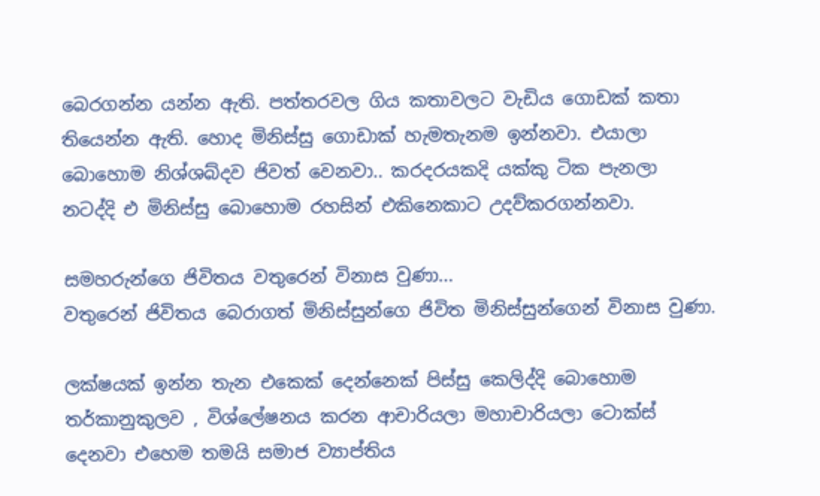බෙරගන්න යන්න ඇති. පත්තරවල ගිය කතාවලට වැඩිය ගොඩක් කතා තියෙන්න ඇති. හොද මිනිස්සු ගොඩාක් හැමතැනම ඉන්නවා. එයාලා බොහොම නිශ්ශබ්දව ජිවත් වෙනවා.. කරදරයකදි යක්කු ටික පැනලා නටද්දි එ මිනිස්සු බොහොම රහසින් එකිනෙකාට උදව්කරගන්නවා.

සමහරුන්ගෙ ජිවිතය වතුරෙන් විනාස වුණා...
වතුරෙන් ජිවිතය බෙරාගත් මිනිස්සුන්ගෙ ජිවිත මිනිස්සුන්ගෙන් විනාස වුණා.

ලක්ෂයක් ඉන්න තැන එකෙක් දෙන්නෙක් පිස්සු කෙලිද්දි බොහොම තර්කානුකුලව , විශ්ලේෂනය කරන ආචාරියලා මහාචාරියලා ටොක්ස් දෙනවා එහෙම තමයි සමාජ ව්‍යාප්තිය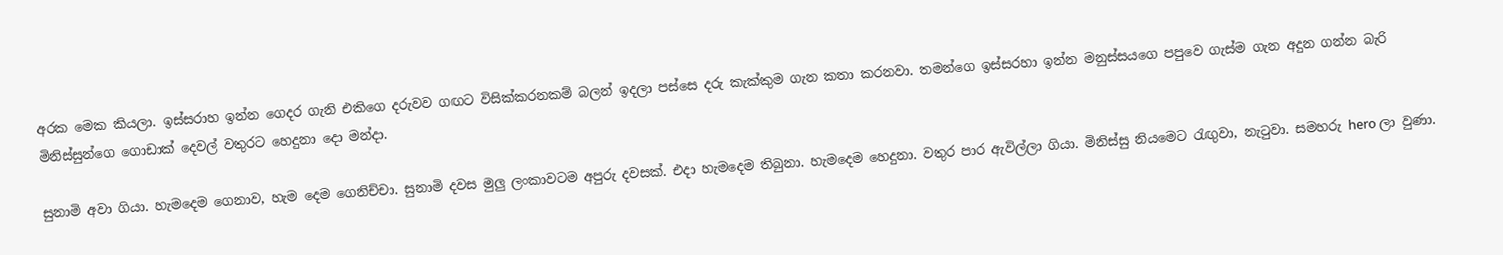අරක මෙක කියලා. ඉස්සරාහ ඉන්න ගෙදර ගැනි එකිගෙ දරුවව ගඟට විසික්කරනකම් බලන් ඉදලා පස්සෙ දරු කැක්කුම ගැන කතා කරනවා. තමන්ගෙ ඉස්සරහා ඉන්න මනුස්සයගෙ පපුවෙ ගැස්ම ගැන අදුන ගන්න බැරි මිනිස්සුන්ගෙ ගොඩාක් දෙවල් වතුරට හෙදුනා දො මන්දා.

සුනාමි අවා ගියා. හැමදෙම ගෙනාව, හැම දෙම ගෙනිච්චා. සුනාමි දවස මුලු ලංකාවටම අපුරු දවසක්. එදා හැමදෙම තිබුනා. හැමදෙම හෙදුනා. වතුර පාර ඇවිල්ලා ගියා. මිනිස්සු නියමෙට රැඟුවා, නැටුවා. සමහරු hero ලා වුණා.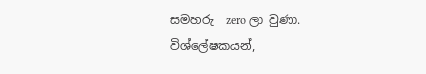සමහරු  zero ලා වුණා.
විශ්ලේෂකයන්,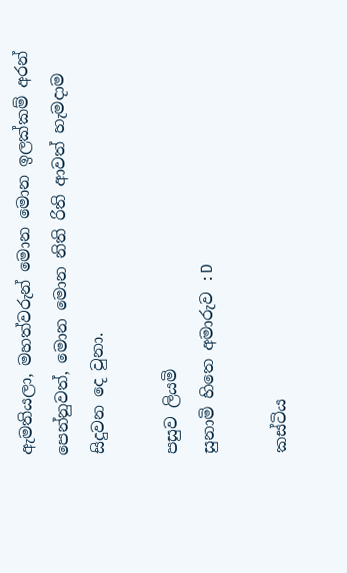ඇමතියලා, මහත්වරුන් මොන මොන ඉලක්කම් අරන් පෙන්නුවත්, මොන මොන නිති රිති ආවත් හැමදාම සිදුවන දෙ වුනා.

පසුව ලියමි
සුනාමි හිතෙ අමාරුව :D

කස්ටිය